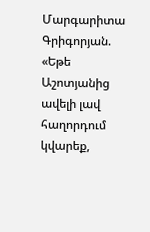Մարգարիտա Գրիգորյան. «Եթե Աշոտյանից ավելի լավ հաղորդում կվարեք,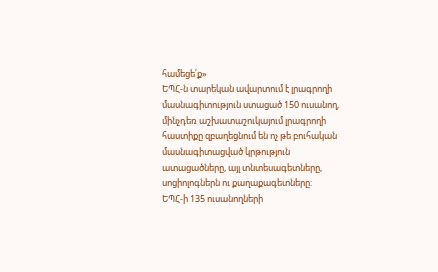համեցե՛ք»
ԵՊՀ-ն տարեկան ավարտում է լրագրողի մասնագիտություն ստացած 150 ուսանող, մինչդեռ աշխատաշուկայում լրագրողի հաստիքը զբաղեցնում են ոչ թե բուհական մասնագիտացված կրթություն ատացածները, այլ տնտեսագետները, սոցիոլոգներն ու քաղաքագետները:
ԵՊՀ-ի 135 ուսանողների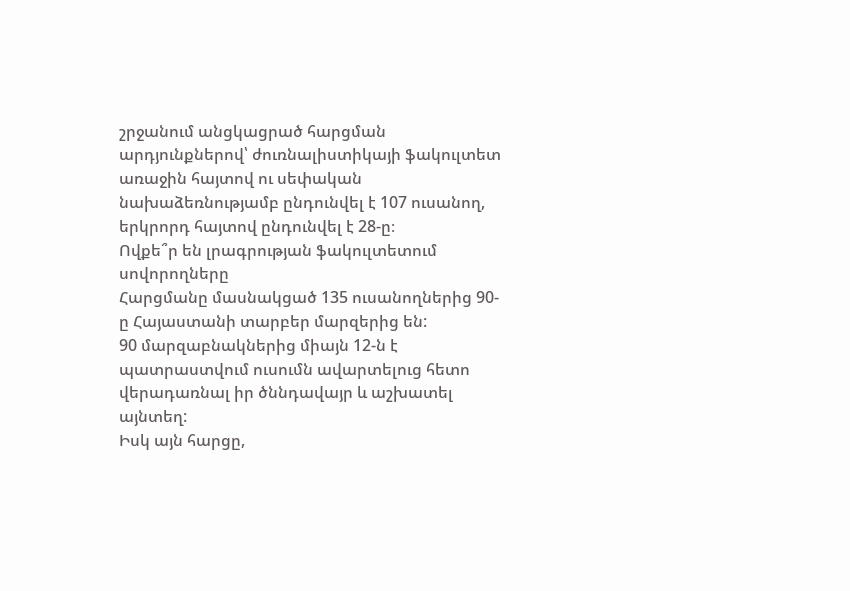շրջանում անցկացրած հարցման արդյունքներով՝ ժուռնալիստիկայի ֆակուլտետ առաջին հայտով ու սեփական նախաձեռնությամբ ընդունվել է 107 ուսանող, երկրորդ հայտով ընդունվել է 28-ը։
Ովքե՞ր են լրագրության ֆակուլտետում սովորողները
Հարցմանը մասնակցած 135 ուսանողներից 90-ը Հայաստանի տարբեր մարզերից են:
90 մարզաբնակներից միայն 12-ն է պատրաստվում ուսումն ավարտելուց հետո վերադառնալ իր ծննդավայր և աշխատել այնտեղ:
Իսկ այն հարցը,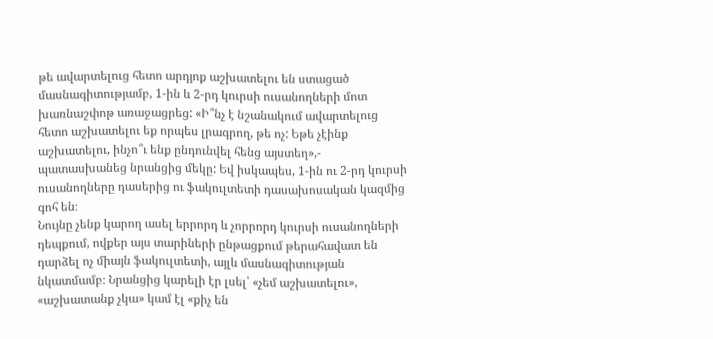թե ավարտելուց հետո արդյոք աշխատելու են ստացած մասնագիտությամբ, 1-ին և 2-րդ կուրսի ուսանողների մոտ խառնաշփոթ առաջացրեց: «Ի՞նչ է նշանակում ավարտելուց հետո աշխատելու եք որպես լրագրող, թե ոչ: Եթե չէինք աշխատելու, ինչո՞ւ ենք ընդունվել հենց այստեղ»,- պատասխանեց նրանցից մեկը: Եվ իսկապես, 1-ին ու 2-րդ կուրսի ուսանողները դասերից ու ֆակուլտետի դասախոսական կազմից գոհ են։
Նույնը չենք կարող ասել երրորդ և չորրորդ կուրսի ուսանողների դեպքում, ովքեր այս տարիների ընթացքում թերահավատ են դարձել ոչ միայն ֆակուլտետի, այլև մասնագիտության նկատմամբ։ Նրանցից կարելի էր լսել՝ «չեմ աշխատելու», «աշխատանք չկա» կամ էլ «քիչ են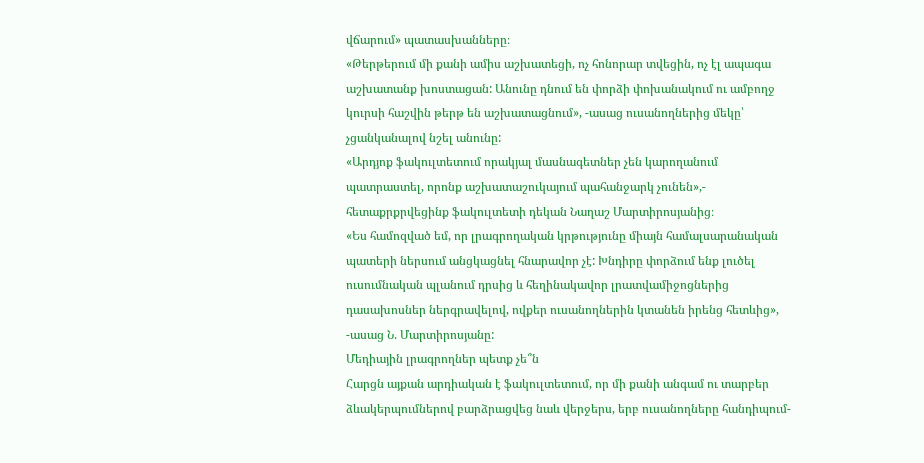վճարում» պատասխանները։
«Թերթերում մի քանի ամիս աշխատեցի, ոչ հոնորար տվեցին, ոչ էլ ապագա աշխատանք խոստացան: Անունը դնում են փորձի փոխանակում ու ամբողջ կուրսի հաշվին թերթ են աշխատացնում», -ասաց ուսանողներից մեկը՝ չցանկանալով նշել անունը:
«Արդյոք ֆակուլտետում որակյալ մասնագետներ չեն կարողանում պատրաստել, որոնք աշխատաշուկայում պահանջարկ չունեն»,- հետաքրքրվեցինք ֆակուլտետի դեկան Նաղաշ Մարտիրոսյանից։
«Ես համոզված եմ, որ լրագրողական կրթությունը միայն համալսարանական պատերի ներսում անցկացնել հնարավոր չէ: Խնդիրը փորձում ենք լուծել ուսումնական պլանում դրսից և հեղինակավոր լրատվամիջոցներից դասախոսներ ներգրավելով, ովքեր ուսանողներին կտանեն իրենց հետևից», -ասաց Ն. Մարտիրոսյանը:
Մեդիային լրագրողներ պետք չե՞ն
Հարցն այքան արդիական է ֆակուլտետում, որ մի քանի անգամ ու տարբեր ձևակերպումներով բարձրացվեց նաև վերջերս, երբ ուսանողները հանդիպում-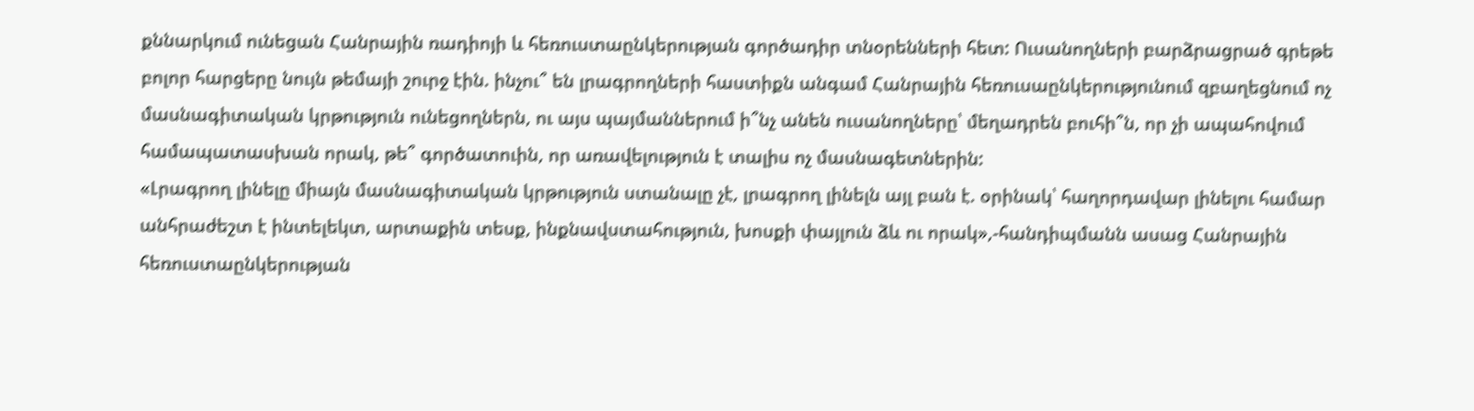քննարկում ունեցան Հանրային ռադիոյի և հեռուստաընկերության գործադիր տնօրենների հետ: Ուսանողների բարձրացրած գրեթե բոլոր հարցերը նույն թեմայի շուրջ էին. ինչու՞ են լրագրողների հաստիքն անգամ Հանրային հեռուսաընկերությունում զբաղեցնում ոչ մասնագիտական կրթություն ունեցողներն, ու այս պայմաններում ի՞նչ անեն ուսանողները՝ մեղադրեն բուհի՞ն, որ չի ապահովում համապատասխան որակ, թե՞ գործատուին, որ առավելություն է տալիս ոչ մասնագետներին:
«Լրագրող լինելը միայն մասնագիտական կրթություն ստանալը չէ, լրագրող լինելն այլ բան է. օրինակ՝ հաղորդավար լինելու համար անհրաժեշտ է ինտելեկտ, արտաքին տեսք, ինքնավստահություն, խոսքի փայլուն ձև ու որակ»,-հանդիպմանն ասաց Հանրային հեռուստաընկերության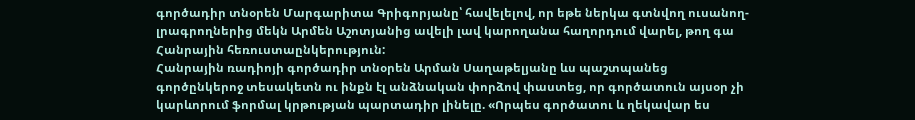գործադիր տնօրեն Մարգարիտա Գրիգորյանը՝ հավելելով, որ եթե ներկա գտնվող ուսանող-լրագրողներից մեկն Արմեն Աշոտյանից ավելի լավ կարողանա հաղորդում վարել, թող գա Հանրային հեռուստաընկերություն:
Հանրային ռադիոյի գործադիր տնօրեն Արման Սաղաթելյանը ևս պաշտպանեց գործընկերոջ տեսակետն ու ինքն էլ անձնական փորձով փաստեց, որ գործատուն այսօր չի կարևորում ֆորմալ կրթության պարտադիր լինելը. «Որպես գործատու և ղեկավար ես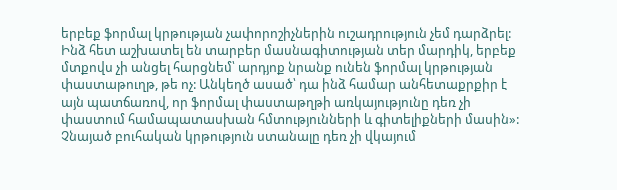երբեք ֆորմալ կրթության չափորոշիչներին ուշադրություն չեմ դարձրել: Ինձ հետ աշխատել են տարբեր մասնագիտության տեր մարդիկ, երբեք մտքովս չի անցել հարցնեմ՝ արդյոք նրանք ունեն ֆորմալ կրթության փաստաթուղթ, թե ոչ: Անկեղծ ասած՝ դա ինձ համար անհետաքրքիր է այն պատճառով, որ ֆորմալ փաստաթղթի առկայությունը դեռ չի փաստում համապատասխան հմտությունների և գիտելիքների մասին»:
Չնայած բուհական կրթություն ստանալը դեռ չի վկայում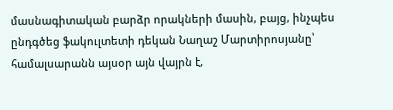մասնագիտական բարձր որակների մասին, բայց, ինչպես ընդգծեց ֆակուլտետի դեկան Նաղաշ Մարտիրոսյանը՝ համալսարանն այսօր այն վայրն է,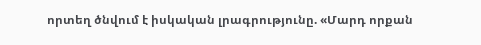որտեղ ծնվում է իսկական լրագրությունը. «Մարդ որքան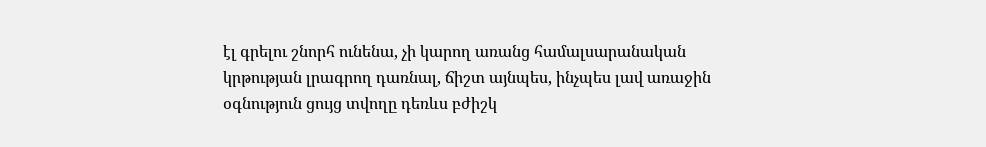էլ գրելու շնորհ ունենա, չի կարող առանց համալսարանական կրթության լրագրող դառնալ, ճիշտ այնպես, ինչպես լավ առաջին օգնություն ցույց տվողը դեռևս բժիշկ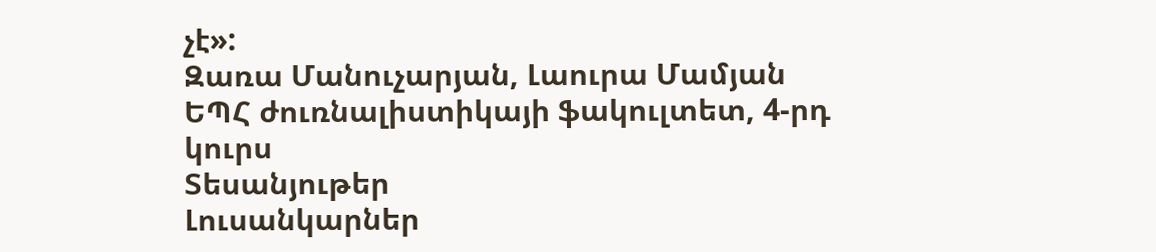չէ»:
Զառա Մանուչարյան, Լաուրա Մամյան
ԵՊՀ ժուռնալիստիկայի ֆակուլտետ, 4-րդ կուրս
Տեսանյութեր
Լուսանկարներ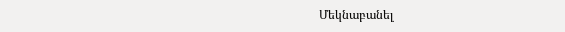Մեկնաբանել